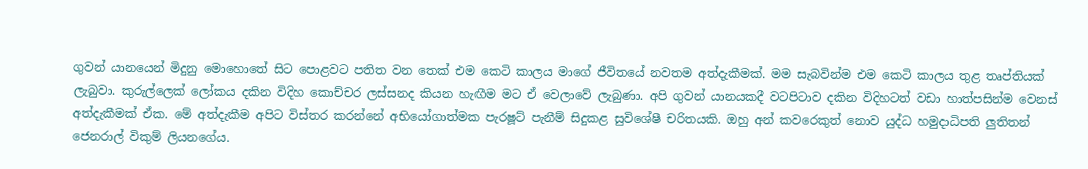ගුවන් යානයෙන් මිදුනු මොහොතේ සිට පොළවට පතිත වන තෙක් එම කෙටි කාලය මාගේ ජීවිතයේ නවතම අත්දැකීමක්. මම සැබවින්ම එම කෙටි කාලය තුළ තෘප්තියක් ලැබුවා. කුරුල්ලෙක් ලෝකය දකින විදිහ කොච්චර ලස්සනද කියන හැඟීම මට ඒ වෙලාවේ ලැබුණා. අපි ගුවන් යානයකදී වටපිටාව දකින විදිහටත් වඩා හාත්පසින්ම වෙනස් අත්දැකීමක් ඒක. මේ අත්දැකීම අපිට විස්තර කරන්නේ අභියෝගාත්මක පැරෂූට් පැනීම් සිදුකළ සුවිශේෂී චරිතයකි. ඔහු අන් කවරෙකුත් නොව යුද්ධ හමුදාධිපති ලුතිතන් ජෙනරාල් විකුම් ලියනගේය.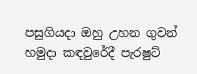පසුගියදා ඔහු උහන ගුවන් හමුදා කඳවුරේදී පැරෂුට්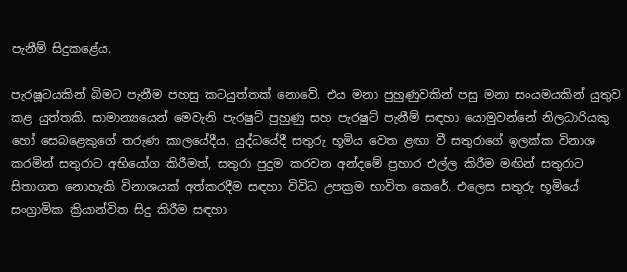පැනීම් සිදුකළේය.

පැරෂූටයකින් බිමට පැනීම පහසු කටයුත්තක් නොවේ. එය මනා පුහුණුවකින් පසු මනා සංයමයකින් යුතුව කළ යුත්තකි. සාමාන්‍යයෙන් මෙවැනි පැරෂුට් පුහුණු සහ පැරෂුට් පැනීම් සඳහා යොමුවන්නේ නිලධාරියකු හෝ සෙබළෙකුගේ තරුණ කාලයේදීය. යුද්ධයේදී සතුරු භූමිය වෙත ළඟා වී සතුරාගේ ඉලක්ක විනාශ කරමින් සතුරාට අභියෝග කිරීමත්, සතුරා පුදුම කරවන අන්දමේ ප්‍රහාර එල්ල කිරීම මඟින් සතුරාට සිතාගත නොහැකි විනාශයක් අත්කරදීම සඳහා විවිධ උපක්‍රම භාවිත කෙරේ. එලෙස සතුරු භූමියේ සංග්‍රාමික ක්‍රියාන්විත සිදු කිරීම සඳහා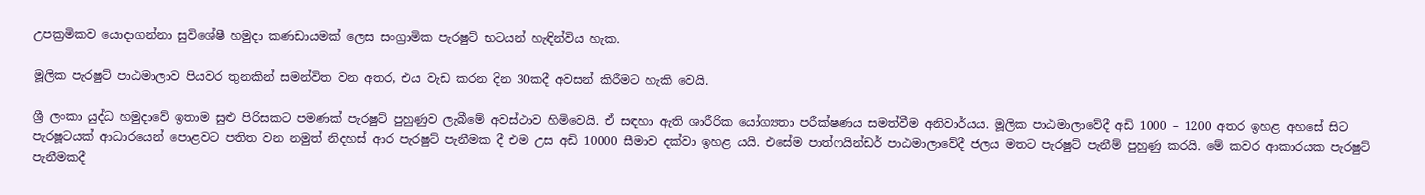උපක්‍රමිකව යොදාගන්නා සුවිශේෂී හමුදා කණඩායමක් ලෙස සංග්‍රාමික පැරෂුට් භටයන් හැඳින්විය හැක.

මූලික පැරෂුට් පාඨමාලාව පියවර තුනකින් සමන්විත වන අතර, එය වැඩ කරන දින 30කදී අවසන් කිරීමට හැකි වෙයි.

ශ්‍රී ලංකා යුද්ධ හමුදාවේ ඉතාම සුළු පිරිසකට පමණක් පැරෂුට් පුහුණුව ලැබීමේ අවස්ථාව හිමිවෙයි. ඒ සඳහා ඇති ශාරීරික යෝග්‍යතා පරීක්ෂණය සමත්වීම අනිවාර්යය. මූලික පාඨමාලාවේදී අඩි 1000 – 1200 අතර ඉහළ අහසේ සිට පැරෂූටයක් ආධාරයෙන් පොළවට පතිත වන නමුත් නිදහස් ආර පැරෂුට් පැනීමක දී එම උස අඩි 10000 සීමාව දක්වා ඉහළ යයි. එසේම පාත්ෆයින්ඩර් පාඨමාලාවේදී ජලය මතට පැරෂුට් පැනීම් පුහුණු කරයි. මේ කවර ආකාරයක පැරෂුට් පැනීමකදී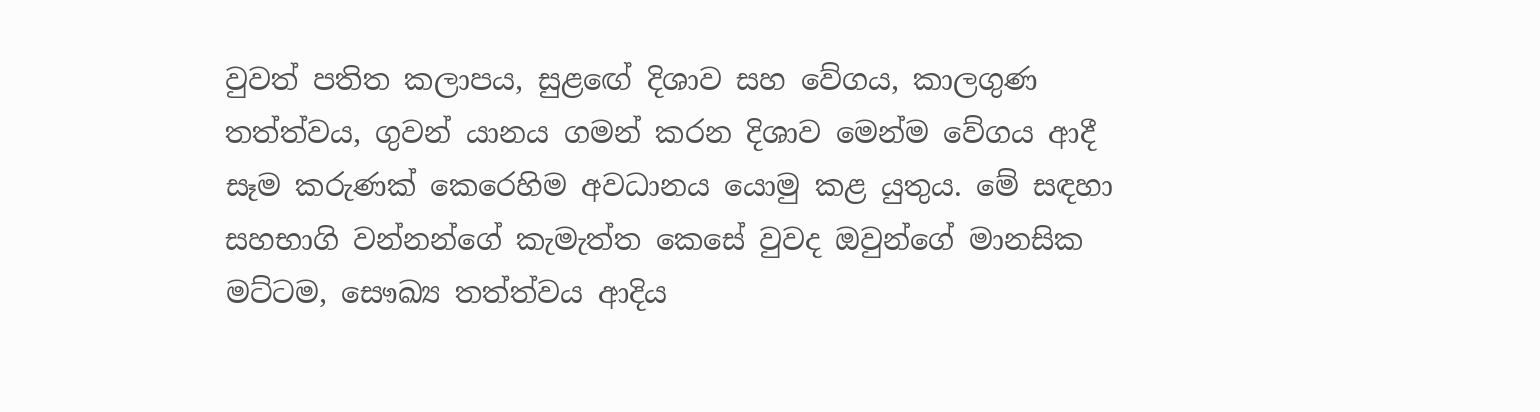වුවත් පතිත කලාපය, සුළඟේ දිශාව සහ වේගය, කාලගුණ තත්ත්වය, ගුවන් යානය ගමන් කරන දිශාව මෙන්ම වේගය ආදී සෑම කරුණක් කෙරෙහිම අවධානය යොමු කළ යුතුය. මේ සඳහා සහභාගි වන්නන්ගේ කැමැත්ත කෙසේ වුවද ඔවුන්ගේ මානසික මට්ටම, සෞඛ්‍ය තත්ත්වය ආදිය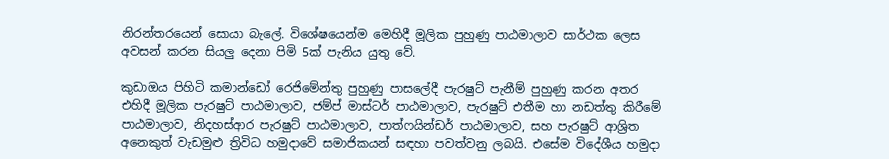නිරන්තරයෙන් සොයා බැලේ. විශේෂයෙන්ම මෙහිදී මූලික පුහුණු පාඨමාලාව සාර්ථක ලෙස අවසන් කරන සියලු දෙනා පිමි 5ක් පැනිය යුතු වේ.

කුඩාඔය පිහිටි කමාන්ඩෝ රෙජිමේන්තු පුහුණු පාසලේදී පැරෂුට් පැනීම් පුහුණු කරන අතර එහිදී මූලික පැරෂුට් පාඨමාලාව, ජම්ප් මාස්ටර් පාඨමාලාව, පැරෂුට් එතීම හා නඩත්තු කිරීමේ පාඨමාලාව, නිදහස්ආර පැරෂුට් පාඨමාලාව, පාත්ෆයින්ඩර් පාඨමාලාව, සහ පැරෂුට් ආශ්‍රිත අනෙකුත් වැඩමුළු ත්‍රිවිධ හමුදාවේ සමාජිකයන් සඳහා පවත්වනු ලබයි. එසේම විදේශීය හමුදා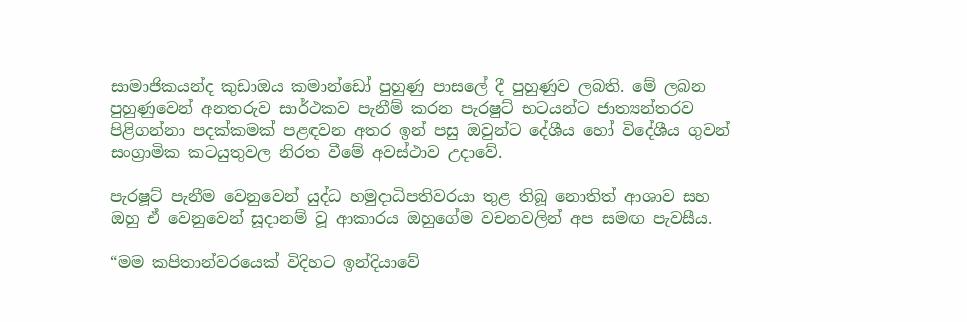සාමාජිකයන්ද කුඩාඔය කමාන්ඩෝ පුහුණු පාසලේ දී පුහුණුව ලබති. මේ ලබන පුහුණුවෙන් අනතරුව සාර්ථකව පැනීම් කරන පැරෂුට් භටයන්ට ජාත්‍යන්තරව පිළිගන්නා පදක්කමක් පළඳවන අතර ඉන් පසු ඔවුන්ට දේශීය හෝ විදේශීය ගුවන් සංග්‍රාමික කටයුතුවල නිරත වීමේ අවස්ථාව උදාවේ.

පැරෂූට් පැනීම වෙනුවෙන් යුද්ධ හමුදාධිපතිවරයා තුළ තිබූ නොතිත් ආශාව සහ ඔහු ඒ වෙනුවෙන් සූදානම් වූ ආකාරය ඔහුගේම වචනවලින් අප සමඟ පැවසීය.

“මම කපිතාන්වරයෙක් විදිහට ඉන්දියාවේ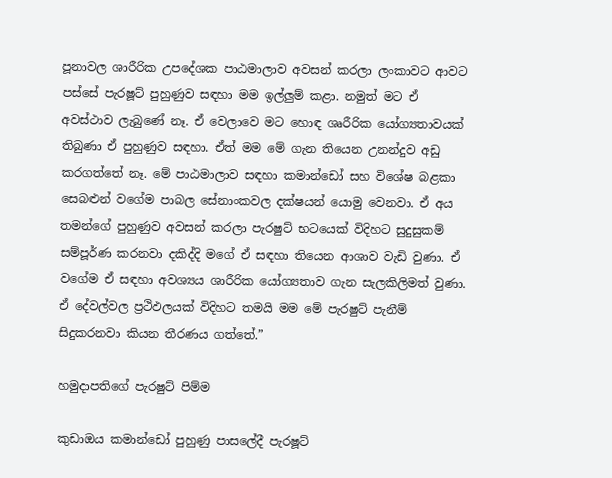පූනාවල ශාරීරික උපදේශක පාඨමාලාව අවසන් කරලා ලංකාවට ආවට පස්සේ පැරෂූට් පුහුණුව සඳහා මම ඉල්ලුම් කළා. නමුත් මට ඒ අවස්ථාව ලැබුණේ නෑ. ඒ වෙලාවෙ මට හොඳ ශෘරීරික යෝග්‍යතාවයක් තිබුණා ඒ පුහුණුව සඳහා. ඒත් මම මේ ගැන තියෙන උනන්දුව අඩු කරගත්තේ නෑ. මේ පාඨමාලාව සඳහා කමාන්ඩෝ සහ විශේෂ බළකා සෙබළුන් වගේම පාබල සේනාංකවල දක්ෂයන් යොමු වෙනවා. ඒ අය තමන්ගේ පුහුණුව අවසන් කරලා පැරෂුට් භටයෙක් විදිහට සුදුසුකම් සම්පූර්ණ කරනවා දකිද්දි මගේ ඒ සඳහා තියෙන ආශාව වැඩි වුණා. ඒ වගේම ඒ සඳහා අවශ්‍යය ශාරීරික යෝග්‍යතාව ගැන සැලකිලිමත් වුණා. ඒ දේවල්වල ප්‍රථිඵලයක් විදිහට තමයි මම මේ පැරෂුට් පැනීම් සිදුකරනවා කියන තීරණය ගත්තේ.”

හමුදාපතිගේ පැරෂුට් පිම්ම

කුඩාඔය කමාන්ඩෝ පුහුණු පාසලේදී පැරෂූට්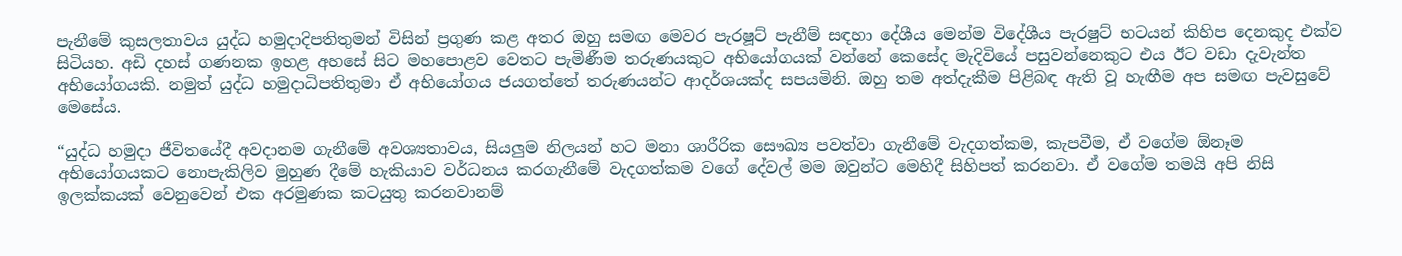පැනීමේ කුසලතාවය යුද්ධ හමුදාදිපතිතුමන් විසින් ප්‍රගුණ කළ අතර ඔහු සමඟ මෙවර පැරෂූට් පැනීම් සඳහා දේශීය මෙන්ම විදේශීය පැරෂුට් භටයන් කිහිප දෙනකුද එක්ව සිටියහ. අඩි දහස් ගණනක ඉහළ අහසේ සිට මහපොළව වෙතට පැමිණීම තරුණයකුට අභියෝගයක් වන්නේ කෙසේද මැදිවියේ පසුවන්නෙකුට එය ඊට වඩා දැවැන්ත අභියෝගයකි. නමුත් යුද්ධ හමුදාධිපතිතුමා ඒ අභියෝගය ජයගත්තේ තරුණයන්ට ආදර්ශයක්ද සපයමිනි. ඔහු තම අත්දැකීම පිළිබඳ ඇති වූ හැඟීම අප සමඟ පැවසුවේ මෙසේය.

“යුද්ධ හමුදා ජීවිතයේදී අවදානම ගැනීමේ අවශ්‍යතාවය, සියලුම නිලයන් හට මනා ශාරීරික සෞඛ්‍ය පවත්වා ගැනීමේ වැදගත්කම, කැපවීම, ඒ වගේම ඕනෑම අභියෝගයකට නොපැකිලිව මුහුණ දීමේ හැකියාව වර්ධනය කරගැනීමේ වැදගත්කම වගේ දේවල් මම ඔවුන්ට මෙහිදී සිහිපත් කරනවා. ඒ වගේම තමයි අපි නිසි ඉලක්කයක් වෙනුවෙන් එක අරමුණක කටයුතු කරනවානම්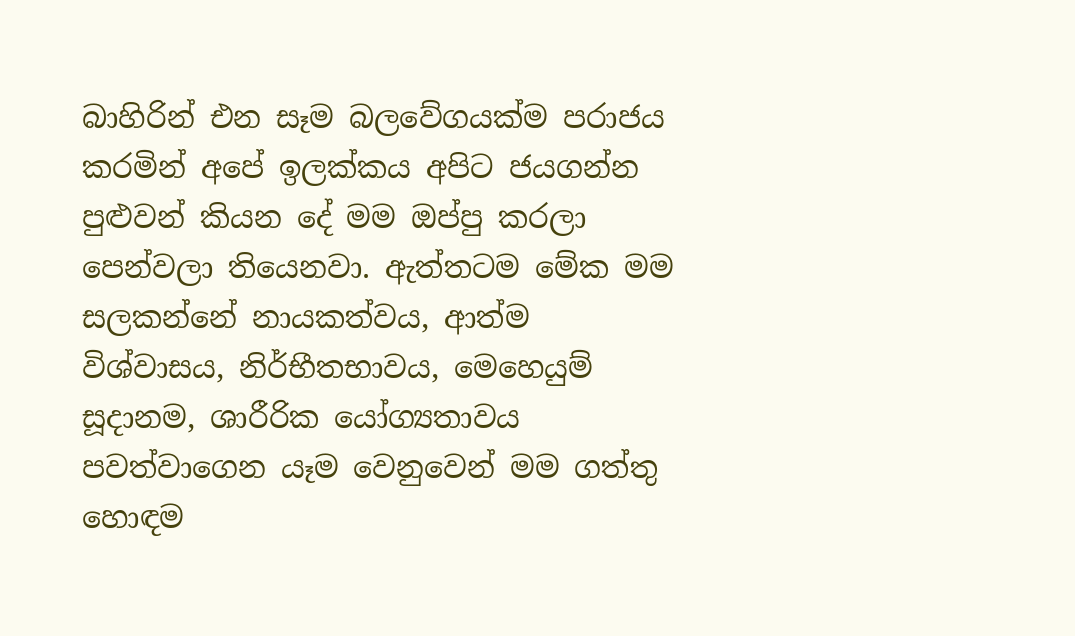බාහිරින් එන සෑම බලවේගයක්ම පරාජය කරමින් අපේ ඉලක්කය අපිට ජයගන්න පුළුවන් කියන දේ මම ඔප්පු කරලා පෙන්වලා තියෙනවා. ඇත්තටම මේක මම සලකන්නේ නායකත්වය, ආත්ම විශ්වාසය, නිර්භීතභාවය, මෙහෙයුම් සූදානම, ශාරීරික යෝග්‍යතාවය පවත්වාගෙන යෑම වෙනුවෙන් මම ගත්තු හොඳම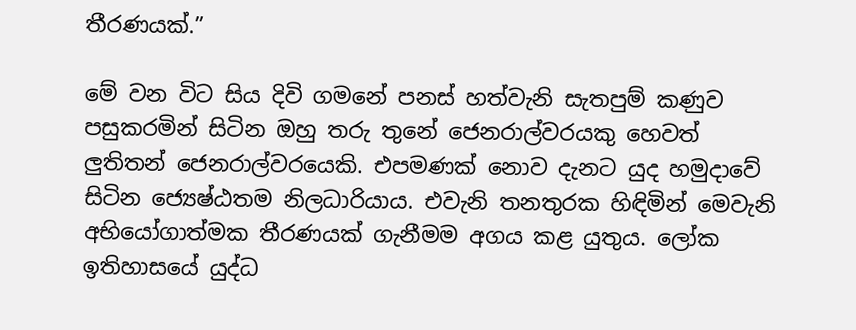තීරණයක්.”

මේ වන විට සිය දිවි ගමනේ පනස් හත්වැනි සැතපුම් කණුව පසුකරමින් සිටින ඔහු තරු තුනේ ජෙනරාල්වරයකු හෙවත් ලුතිතන් ජෙනරාල්වරයෙකි. එපමණක් නොව දැනට යුද හමුදාවේ සිටින ජ්‍යෙෂ්ඨතම නිලධාරියාය. එවැනි තනතුරක හිඳිමින් මෙවැනි අභියෝගාත්මක තීරණයක් ගැනීමම අගය කළ යුතුය. ලෝක ඉතිහාසයේ යුද්ධ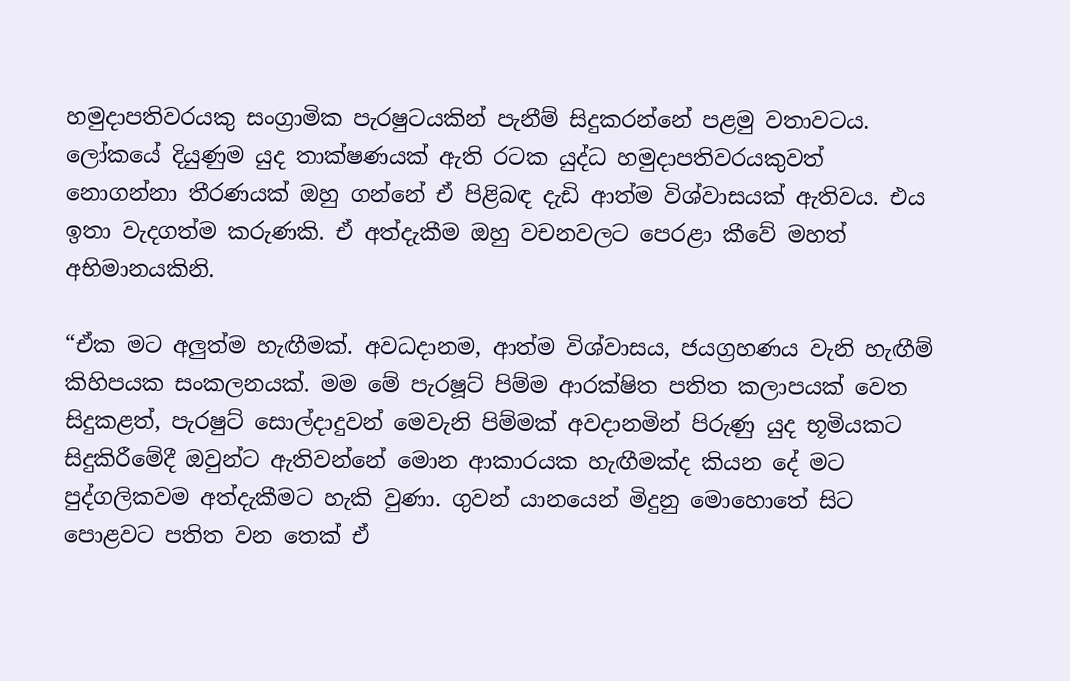හමුදාපතිවරයකු සංග්‍රාමික පැරෂුටයකින් පැනීම් සිදුකරන්නේ පළමු වතාවටය. ලෝකයේ දියුණුම යුද තාක්ෂණයක් ඇති රටක යුද්ධ හමුදාපතිවරයකුවත් නොගන්නා තීරණයක් ඔහු ගන්නේ ඒ පිළිබඳ දැඩි ආත්ම විශ්වාසයක් ඇතිවය. එය ඉතා වැදගත්ම කරුණකි. ඒ අත්දැකීම ඔහු වචනවලට පෙරළා කීවේ මහත් අභිමානයකිනි.

“ඒක මට අලුත්ම හැඟීමක්. අවධදානම, ආත්ම විශ්වාසය, ජයග්‍රහණය වැනි හැඟීම් කිහිපයක සංකලනයක්. මම මේ පැරෂූට් පිම්ම ආරක්ෂිත පතිත කලාපයක් වෙත සිදුකළත්, පැරෂුට් සොල්දාදුවන් මෙවැනි පිම්මක් අවදානමින් පිරුණු යුද භූමියකට සිදුකිරීමේදී ඔවුන්ට ඇතිවන්නේ මොන ආකාරයක හැඟීමක්ද කියන දේ මට පුද්ගලිකවම අත්දැකීමට හැකි වුණා. ගුවන් යානයෙන් මිදුනු මොහොතේ සිට පොළවට පතිත වන තෙක් ඒ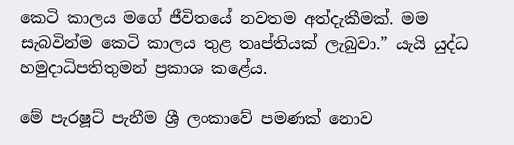කෙටි කාලය මගේ ජීවිතයේ නවතම අත්දැකීමක්. මම සැබවින්ම කෙටි කාලය තුළ තෘප්තියක් ලැබුවා.” යැයි යුද්ධ හමුදාධිපතිතුමන් ප්‍රකාශ කළේය.

මේ පැරෂූට් පැනීම ශ්‍රී ලංකාවේ පමණක් නොව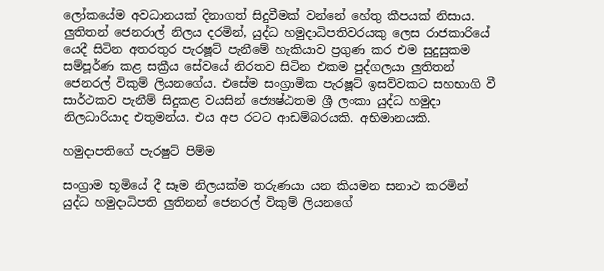ලෝකයේම අවධානයක් දිනාගත් සිදුවීමක් වන්නේ හේතු කීපයක් නිසාය. ලුතිතන් ජෙනරාල් නිලය දරමින්, යුද්ධ හමුදාධිපතිවරයකු ලෙස රාජකාරියේ යෙදී සිටින අතරතුර පැරෂූට් පැනීමේ හැකියාව ප්‍රගුණ කර එම සුදුසුකම සම්පූර්ණ කළ සක්‍රීය සේවයේ නිරතව සිටින එකම පුද්ගලයා ලුතිතන් ජෙනරල් විකුම් ලියනගේය. එසේම සංග්‍රාමික පැරෂූට් ඉසව්වකට සහභාගි වී සාර්ථකව පැනීම් සිදුකළ වයසින් ජ්‍යෙෂ්ඨතම ශ්‍රී ලංකා යුද්ධ හමුදා නිලධාරියාද එතුමන්ය. එය අප රටට ආඩම්බරයකි. අභිමානයකි.

හමුදාපතිගේ පැරෂුට් පිම්ම

සංග්‍රාම භූමියේ දී සෑම නිලයක්ම තරුණයා යන කියමන සනාථ කරමින් යුද්ධ හමුදාධිපති ලුතිනන් ජෙනරල් විකුම් ලියනගේ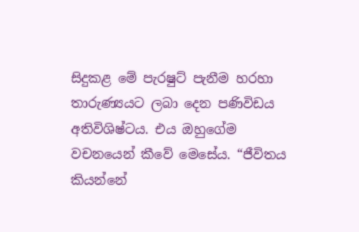සිදුකළ මේ පැරෂුට් පැනීම හරහා තාරුණ්‍යයට ලබා දෙන පණිවිඩය අතිවිශිෂ්ටය. එය ඔහුගේම වචනයෙන් කීවේ මෙසේය. “ජීවිතය කියන්නේ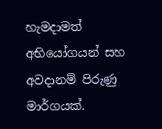හැමදාමත් අභියෝගයන් සහ අවදානම් පිරුණු මාර්ගයක්.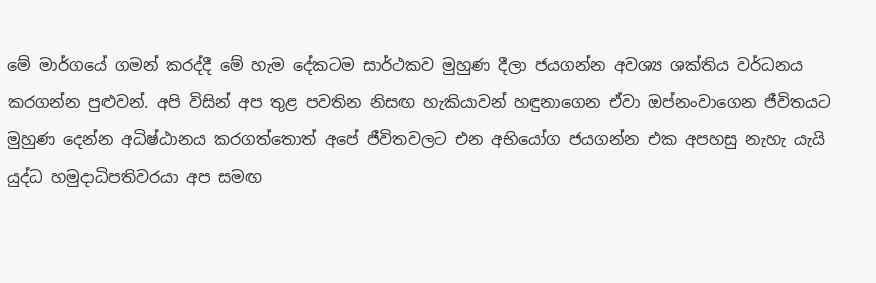මේ මාර්ගයේ ගමන් කරද්දී මේ හැම දේකටම සාර්ථකව මුහුණ දීලා ජයගන්න අවශ්‍ය ශක්තිය වර්ධනය කරගන්න පුළුවන්. අපි විසින් අප තුළ පවතින නිසඟ හැකියාවන් හඳුනාගෙන ඒවා ඔප්නංවාගෙන ජීවිතයට මුහුණ දෙන්න අධිෂ්ඨානය කරගත්තොත් අපේ ජීවිතවලට එන අභියෝග ජයගන්න එක අපහසු නැහැ යැයි යුද්ධ හමුදාධිපතිවරයා අප සමඟ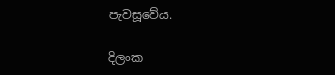පැවසූවේය.

දිලංක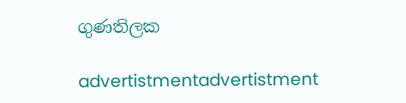ගුණතිලක

advertistmentadvertistment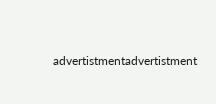advertistmentadvertistment